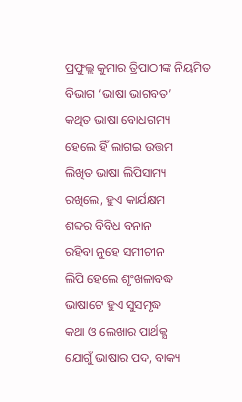ପ୍ରଫୁଲ୍ଲ କୁମାର ତ୍ରିପାଠୀଙ୍କ ନିୟମିତ ବିଭାଗ ‘ଭାଷା ଭାଗବତ’
କଥିତ ଭାଷା ବୋଧଗମ୍ୟ
ହେଲେ ହିଁ ଲାଗଇ ଉତ୍ତମ
ଲିଖିତ ଭାଷା ଲିପିସାମ୍ୟ
ରଖିଲେ, ହୁଏ କାର୍ଯକ୍ଷମ
ଶବ୍ଦର ବିବିଧ ବନାନ
ରହିବା ନୁହେ ସମୀଚୀନ
ଲିପି ହେଲେ ଶୃଂଖଳାବଦ୍ଧ
ଭାଷାଟେ ହୁଏ ସୁସମୃଦ୍ଧ
କଥା ଓ ଲେଖାର ପାର୍ଥକ୍ଯ
ଯୋଗୁଁ ଭାଷାର ପଦ, ବାକ୍ୟ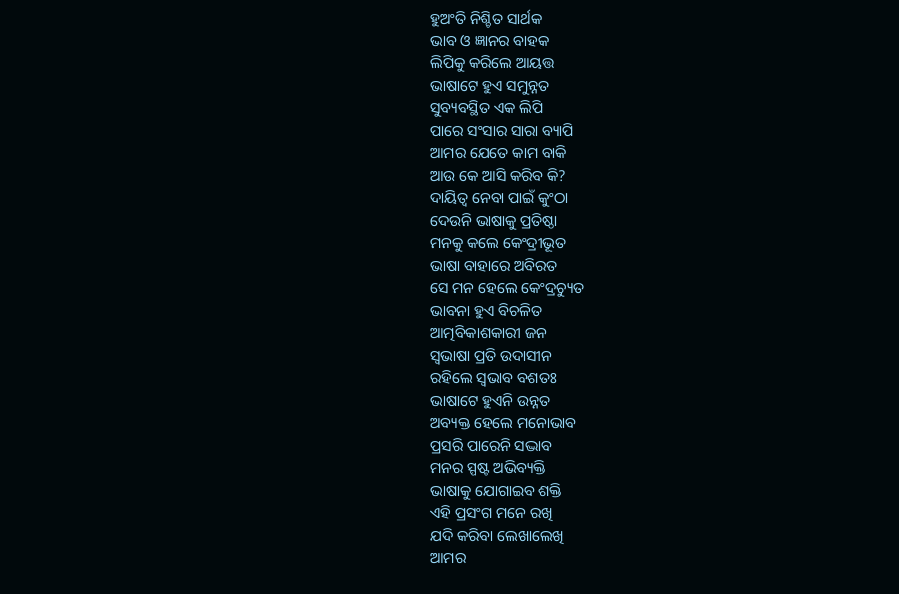ହୁଅଂତି ନିଶ୍ଚିତ ସାର୍ଥକ
ଭାବ ଓ ଜ୍ଞାନର ବାହକ
ଲିପିକୁ କରିଲେ ଆୟତ୍ତ
ଭାଷାଟେ ହୁଏ ସମୁନ୍ନତ
ସୁବ୍ୟବସ୍ଥିତ ଏକ ଲିପି
ପାରେ ସଂସାର ସାରା ବ୍ୟାପି
ଆମର ଯେତେ କାମ ବାକି
ଆଉ କେ ଆସି କରିବ କି?
ଦାୟିତ୍ବ ନେବା ପାଇଁ କୁଂଠା
ଦେଉନି ଭାଷାକୁ ପ୍ରତିଷ୍ଠା
ମନକୁ କଲେ କେଂଦ୍ରୀଭୂତ
ଭାଷା ବାହାରେ ଅବିରତ
ସେ ମନ ହେଲେ କେଂଦ୍ରଚ୍ୟୁତ
ଭାବନା ହୁଏ ବିଚଳିତ
ଆତ୍ମବିକାଶକାରୀ ଜନ
ସ୍ବଭାଷା ପ୍ରତି ଉଦାସୀନ
ରହିଲେ ସ୍ବଭାବ ବଶତଃ
ଭାଷାଟେ ହୁଏନି ଉନ୍ନତ
ଅବ୍ୟକ୍ତ ହେଲେ ମନୋଭାବ
ପ୍ରସରି ପାରେନି ସଦ୍ଭାବ
ମନର ସ୍ପଷ୍ଟ ଅଭିବ୍ୟକ୍ତି
ଭାଷାକୁ ଯୋଗାଇବ ଶକ୍ତି
ଏହି ପ୍ରସଂଗ ମନେ ରଖି
ଯଦି କରିବା ଲେଖାଲେଖି
ଆମର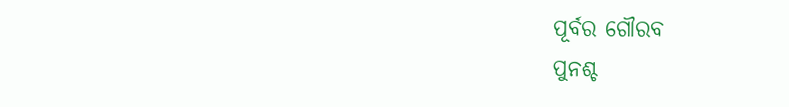ପୂର୍ବର ଗୌରବ
ପୁନଶ୍ଚ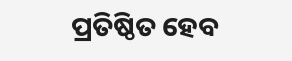ପ୍ରତିଷ୍ଠିତ ହେବ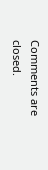Comments are closed.